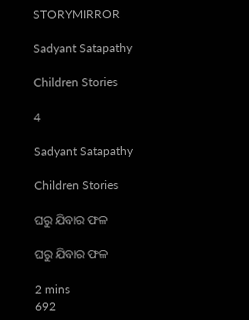STORYMIRROR

Sadyant Satapathy

Children Stories

4

Sadyant Satapathy

Children Stories

ଘରୁ ଯିବାର ଫଳ

ଘରୁ ଯିବାର ଫଳ

2 mins
692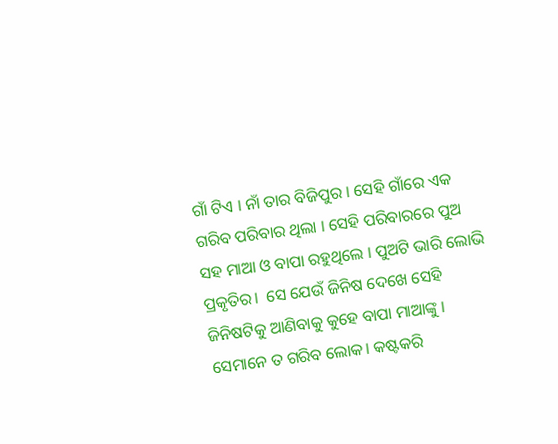ଗାଁ ଟିଏ । ନାଁ ତାର ବିଜିପୁର । ସେହି ଗାଁରେ ଏକ ଗରିବ ପରିବାର ଥିଲା । ସେହି ପରିବାରରେ ପୁଅ ସହ ମାଆ ଓ ବାପା ରହୁଥିଲେ । ପୁଅଟି ଭାରି ଲୋଭି ପ୍ରକୃତିର।  ସେ ଯେଉଁ ଜିନିଷ ଦେଖେ ସେହି ଜିନିଷଟିକୁ ଆଣିବାକୁ କୁହେ ବାପା ମାଆଙ୍କୁ । ସେମାନେ ତ ଗରିବ ଲୋକ। କଷ୍ଟକରି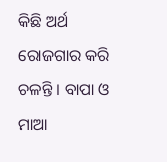କିଛି ଅର୍ଥ ରୋଜଗାର କରି ଚଳନ୍ତି । ବାପା ଓ ମାଆ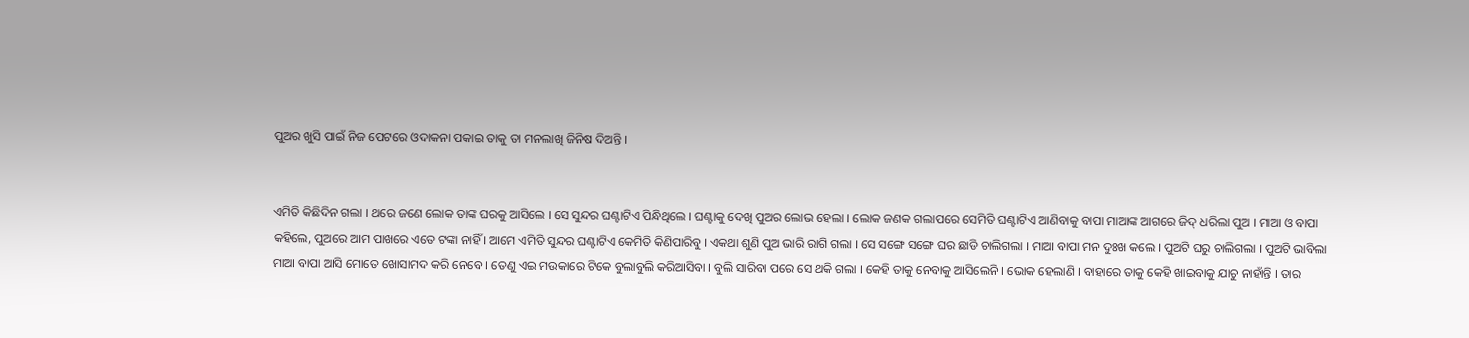ପୁଅର ଖୁସି ପାଇଁ ନିଜ ପେଟରେ ଓଦାକନା ପକାଇ ତାକୁ ତା ମନଲାଖି ଜିନିଷ ଦିଅନ୍ତି ।


ଏମିତି କିଛିଦିନ ଗଲା । ଥରେ ଜଣେ ଲୋକ ତାଙ୍କ ଘରକୁ ଆସିଲେ । ସେ ସୁନ୍ଦର ଘଣ୍ଟାଟିଏ ପିନ୍ଧିଥିଲେ । ଘଣ୍ଟାକୁ ଦେଖି ପୁଅର ଲୋଭ ହେଲା । ଲୋକ ଜଣକ ଗଲାପରେ ସେମିତି ଘଣ୍ଟାଟିଏ ଆଣିବାକୁ ବାପା ମାଆଙ୍କ ଆଗରେ ଜିଦ୍ ଧରିଲା ପୁଅ । ମାଆ ଓ ବାପା କହିଲେ, ପୁଅରେ ଆମ ପାଖରେ ଏତେ ଟଙ୍କା ନାହିଁ । ଆମେ ଏମିତି ସୁନ୍ଦର ଘଣ୍ଟାଟିଏ କେମିତି କିଣିପାରିବୁ । ଏକଥା ଶୁଣି ପୁଅ ଭାରି ରାଗି ଗଲା । ସେ ସଙ୍ଗେ ସଙ୍ଗେ ଘର ଛାଡି ଚାଲିଗଲା । ମାଆ ବାପା ମନ ଦୁଃଖ କଲେ । ପୁଅଟି ଘରୁ ଚାଲିଗଲା । ପୁଅଟି ଭାବିଲା ମାଆ ବାପା ଆସି ମୋତେ ଖୋସାମଦ କରି ନେବେ । ତେଣୁ ଏଇ ମଉକାରେ ଟିକେ ବୁଲାବୁଲି କରିଆସିବା । ବୁଲି ସାରିବା ପରେ ସେ ଥକି ଗଲା । କେହି ତାକୁ ନେବାକୁ ଆସିଲେନି । ଭୋକ ହେଲାଣି । ବାହାରେ ତାକୁ କେହି ଖାଇବାକୁ ଯାଚୁ ନାହାଁନ୍ତି । ତାର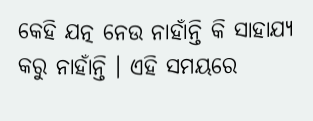କେହି ଯତ୍ନ ନେଉ ନାହାଁନ୍ତି କି ସାହାଯ୍ଯ କରୁ ନାହାଁନ୍ତି । ଏହି ସମୟରେ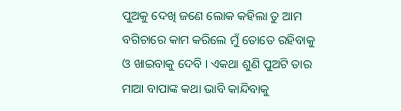ପୁଅକୁ ଦେଖି ଜଣେ ଲୋକ କହିଲା ତୁ ଆମ ବଗିଚାରେ କାମ କରିଲେ ମୁଁ ତୋତେ ରହିବାକୁ ଓ ଖାଇବାକୁ ଦେବି । ଏକଥା ଶୁଣି ପୁଅଟି ତାର ମାଆ ବାପାଙ୍କ କଥା ଭାବି କାନ୍ଦିବାକୁ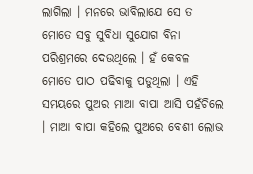ଲାଗିଲା । ମନରେ ଭାବିଲାଯେ ସେ ତ ମୋତେ ସବୁ ସୁବିଧା ସୁଯୋଗ ବିନା ପରିଶ୍ରମରେ ଦେଉଥିଲେ । ହଁ କେବଳ ମୋତେ ପାଠ ପଢିବାକୁ ପଡୁଥିଲା । ଏହି ସମୟରେ ପୁଅର ମାଆ ବାପା ଆସି ପହଁଚିଲେ । ମାଆ ବାପା କହିଲେ ପୁଅରେ ବେଶୀ ଲୋଭ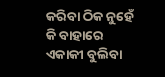କରିବା ଠିକ ନୁହେଁ କି ବାହାରେ ଏକାକୀ ବୁଲିବା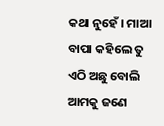କଥା ନୁହେଁ । ମାଆ ବାପା କହିଲେ ତୁ ଏଠି ଅଛୁ ବୋଲି ଆମକୁ ଜଣେ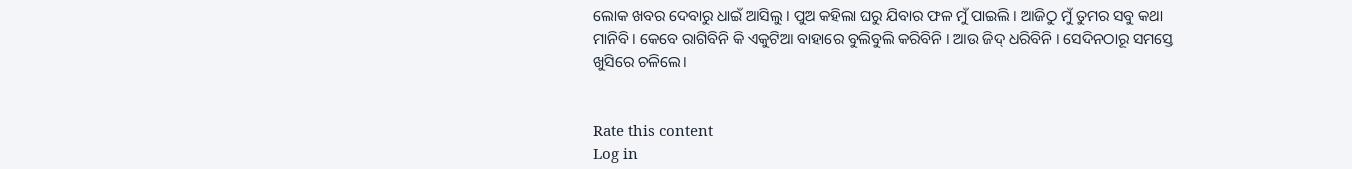ଲୋକ ଖବର ଦେବାରୁ ଧାଇଁ ଆସିଲୁ । ପୁଅ କହିଲା ଘରୁ ଯିବାର ଫଳ ମୁଁ ପାଇଲି । ଆଜିଠୁ ମୁଁ ତୁମର ସବୁ କଥା ମାନିବି । କେବେ ରାଗିବିନି କି ଏକୁଟିଆ ବାହାରେ ବୁଲିବୁଲି କରିବିନି । ଆଉ ଜିଦ୍ ଧରିବିନି । ସେଦିନଠାରୂ ସମସ୍ତେ ଖୁସିରେ ଚଳିଲେ।


Rate this content
Log in